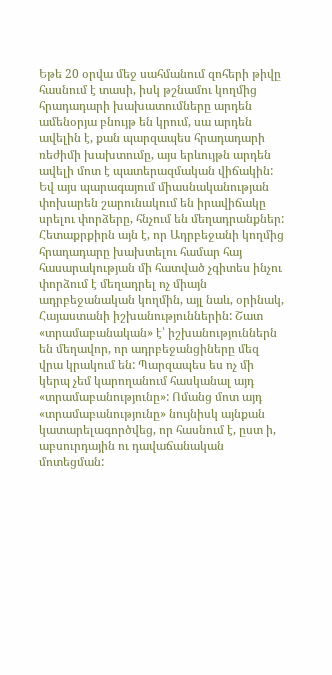Եթե 20 օրվա մեջ սահմանում զոհերի թիվը հասնում է տասի, իսկ թշնամու կողմից հրադադարի խախատումները արդեն ամենօրյա բնույթ են կրում, սա արդեն ավելին է, քան պարզապես հրադադարի ռեժիմի խախտումը, այս երևույթն արդեն ավելի մոտ է պատերազմական վիճակին: Եվ այս պարագայում միասնականության փոխարեն շարունակում են իրավիճակը սրելու փորձերը, հնչում են մեղադրանքներ:
Հետաքրքիրն այն է, որ Ադրբեջանի կողմից հրադադարը խախտելու համար հայ հասարակության մի հատված չգիտես ինչու փորձում է մեղադրել ոչ միայն ադրբեջանական կողմին, այլ նաև, օրինակ, Հայաստանի իշխանություններին: Շատ «տրամաբանական» է՝ իշխանություններն են մեղավոր, որ ադրբեջանցիները մեզ վրա կրակում են: Պարզապես ես ոչ մի կերպ չեմ կարողանում հասկանալ այդ «տրամաբանությունը»: Ոմանց մոտ այդ «տրամաբանությունը» նույնիսկ այնքան կատարելագործվեց, որ հասնում է, ըստ ի, աբսուրդային ու դավաճանական մոտեցման: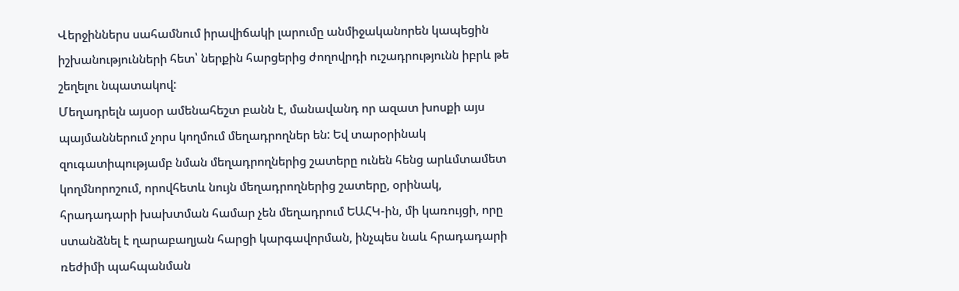Վերջիններս սահամնում իրավիճակի լարումը անմիջականորեն կապեցին իշխանությունների հետ՝ ներքին հարցերից ժողովրդի ուշադրությունն իբրև թե շեղելու նպատակով:
Մեղադրելն այսօր ամենահեշտ բանն է, մանավանդ որ ազատ խոսքի այս պայմաններում չորս կողմում մեղադրողներ են: Եվ տարօրինակ զուգատիպությամբ նման մեղադրողներից շատերը ունեն հենց արևմտամետ կողմնորոշում, որովհետև նույն մեղադրողներից շատերը, օրինակ, հրադադարի խախտման համար չեն մեղադրում ԵԱՀԿ-ին, մի կառույցի, որը ստանձնել է ղարաբաղյան հարցի կարգավորման, ինչպես նաև հրադադարի ռեժիմի պահպանման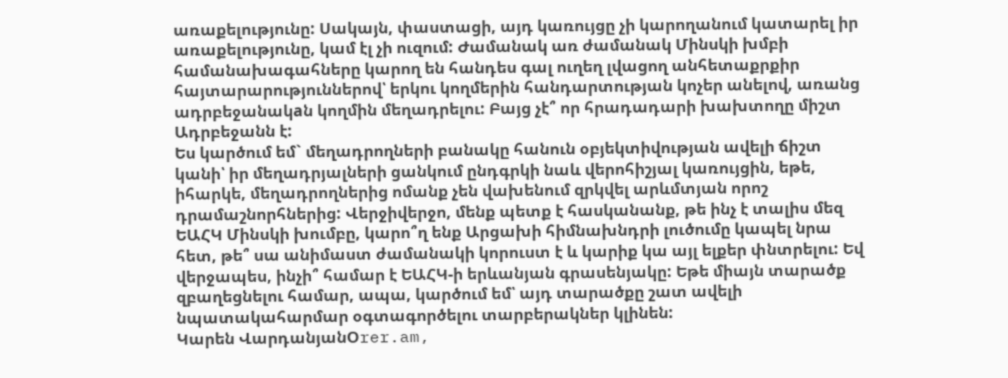առաքելությունը: Սակայն, փաստացի, այդ կառույցը չի կարողանում կատարել իր առաքելությունը, կամ էլ չի ուզում: Ժամանակ առ ժամանակ Մինսկի խմբի համանախագահները կարող են հանդես գալ ուղեղ լվացող անհետաքրքիր հայտարարություններով՝ երկու կողմերին հանդարտության կոչեր անելով, առանց ադրբեջանակaն կողմին մեղադրելու: Բայց չէ՞ որ հրադադարի խախտողը միշտ Ադրբեջանն է:
Ես կարծում եմ` մեղադրողների բանակը հանուն օբյեկտիվության ավելի ճիշտ կանի՝ իր մեղադրյալների ցանկում ընդգրկի նաև վերոհիշյալ կառույցին, եթե, իհարկե, մեղադրողներից ոմանք չեն վախենում զրկվել արևմտյան որոշ դրամաշնորհներից: Վերջիվերջո, մենք պետք է հասկանանք, թե ինչ է տալիս մեզ ԵԱՀԿ Մինսկի խումբը, կարո՞ղ ենք Արցախի հիմնախնդրի լուծումը կապել նրա հետ, թե՞ սա անիմաստ ժամանակի կորուստ է և կարիք կա այլ ելքեր փնտրելու: Եվ վերջապես, ինչի՞ համար է ԵԱՀԿ-ի երևանյան գրասենյակը: Եթե միայն տարածք զբաղեցնելու համար, ապա, կարծում եմ՝ այդ տարածքը շատ ավելի նպատակահարմար օգտագործելու տարբերակներ կլինեն:
Կարեն ՎարդանյանՕrer.am,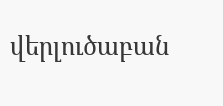վերլուծաբան